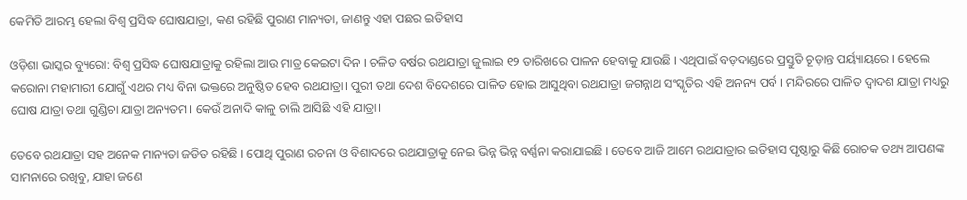କେମିତି ଆରମ୍ଭ ହେଲା ବିଶ୍ଵ ପ୍ରସିଦ୍ଧ ଘୋଷଯାତ୍ରା, କଣ ରହିଛି ପୁରାଣ ମାନ୍ୟତା, ଜାଣନ୍ତୁ ଏହା ପଛର ଇତିହାସ

ଓଡ଼ିଶା ଭାସ୍କର ବ୍ୟୁରୋ: ବିଶ୍ୱ ପ୍ରସିଦ୍ଧ ଘୋଷଯାତ୍ରାକୁ ରହିଲା ଆଉ ମାତ୍ର କେଇଟା ଦିନ । ଚଳିତ ବର୍ଷର ରଥଯାତ୍ରା ଜୁଲାଇ ୧୨ ତାରିଖରେ ପାଳନ ହେବାକୁ ଯାଉଛି । ଏଥିପାଇଁ ବଡ଼ଦାଣ୍ଡରେ ପ୍ରସ୍ତୁତି ଚୂଡ଼ାନ୍ତ ପର୍ୟ୍ୟାୟରେ । ହେଲେ କରୋନା ମହାମାରୀ ଯୋଗୁଁ ଏଥର ମଧ୍ୟ ବିନା ଭକ୍ତରେ ଅନୁଷ୍ଠିତ ହେବ ରଥଯାତ୍ରା। ପୁରୀ ତଥା ଦେଶ ବିଦେଶରେ ପାଳିତ ହୋଇ ଆସୁଥିବା ରଥଯାତ୍ରା ଜଗନ୍ନାଥ ସଂସ୍କୃତିର ଏହି ଅନନ୍ୟ ପର୍ବ । ମନ୍ଦିରରେ ପାଳିତ ଦ୍ୱାଦଶ ଯାତ୍ରା ମଧ୍ୟରୁ ଘୋଷ ଯାତ୍ରା ତଥା ଗୁଣ୍ଡିଚା ଯାତ୍ରା ଅନ୍ୟତମ। କେଉଁ ଅନାଦି କାଳୁ ଚାଲି ଆସିଛି ଏହି ଯାତ୍ରା।

ତେବେ ରଥଯାତ୍ରା ସହ ଅନେକ ମାନ୍ୟତା ଜଡିତ ରହିଛି । ପୋଥି ପୁରାଣ ରଚନା ଓ ବିଶାଦରେ ରଥଯାତ୍ରାକୁ ନେଇ ଭିନ୍ନ ଭିନ୍ନ ବର୍ଣ୍ଣନା କରାଯାଇଛି । ତେବେ ଆଜି ଆମେ ରଥଯାତ୍ରାର ଇତିହାସ ପୃଷ୍ଠାରୁ କିଛି ରୋଚକ ତଥ୍ୟ ଆପଣଙ୍କ ସାମନାରେ ରଖିବୁ, ଯାହା ଜଣେ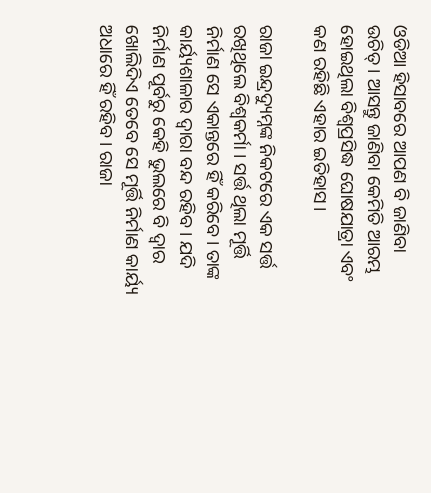ଓଡିଆ ହିସାବରେ ଆପଣ ବି ଜାଣିବା ଉଚିତ୍ । ଆସନ୍ତୁ ଜାଣିବା କେମିତି ଆରମ୍ଭ ହୋଇଥିଲା ବିଶ୍ୱପ୍ରସିଦ୍ଧ ଘୋଷଯାତ୍ରା ଏବଂ କଣ ରହିଛି ଏହାର ଇତିହାସ।

ରାଜା ଇନ୍ଦ୍ରଦ୍ୟୁମ୍ନଙ୍କ ନିକଟରେ ଏକ ସର୍ତ୍ତ ରଖିଥିଲେ ବିଶ୍ୱକର୍ମା । ସର୍ତ୍ତ ଥିଲା ମୂର୍ତ୍ତି ନିର୍ମାଣ ସେ ଏକାନ୍ତରେ ହିଁ କରିବେ। ତାଙ୍କ କାର୍ୟ୍ୟଶାଳାର ଦ୍ୱାରା ବନ୍ଦ ରହିବ। ଯଦି ନିର୍ମାଣ ପୂର୍ବରୁ କେହି ଭୁଲରେ ବି ଦ୍ୱାର ଖୋଲିଦିଏ ତେବେ ସେ ମୂର୍ତ୍ତି ନିର୍ମାଣ କାର୍ୟ୍ୟ ଅଧାରେ ହିଁ ରହିବ। ରାଜା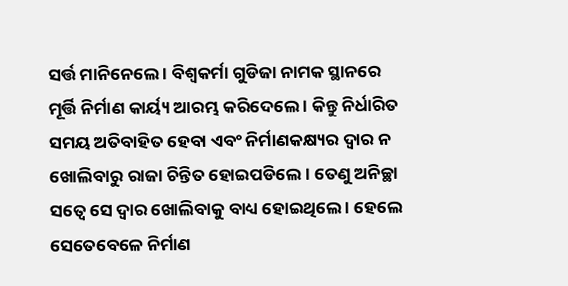ସର୍ତ୍ତ ମାନିନେଲେ । ବିଶ୍ୱକର୍ମା ଗୁଡିଜା ନାମକ ସ୍ଥାନରେ ମୂର୍ତ୍ତି ନିର୍ମାଣ କାର୍ୟ୍ୟ ଆରମ୍ଭ କରିଦେଲେ । କିନ୍ତୁ ନିର୍ଧାରିତ ସମୟ ଅତିବାହିତ ହେବା ଏବଂ ନିର୍ମାଣକକ୍ଷ୍ୟର ଦ୍ୱାର ନ ଖୋଲିବାରୁ ରାଜା ଚିନ୍ତିତ ହୋଇପଡିଲେ । ତେଣୁ ଅନିଚ୍ଛା ସତ୍ୱେ ସେ ଦ୍ୱାର ଖୋଲିବାକୁ ବାଧ୍ୟ ହୋଇଥିଲେ । ହେଲେ ସେତେବେଳେ ନିର୍ମାଣ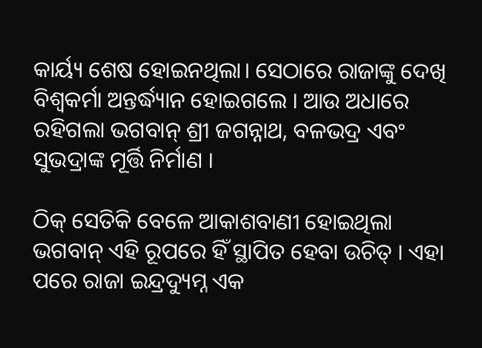କାର୍ୟ୍ୟ ଶେଷ ହୋଇନଥିଲା। ସେଠାରେ ରାଜାଙ୍କୁ ଦେଖି ବିଶ୍ୱକର୍ମା ଅନ୍ତର୍ଦ୍ଧ୍ୟାନ ହୋଇଗଲେ । ଆଉ ଅଧାରେ ରହିଗଲା ଭଗବାନ୍ ଶ୍ରୀ ଜଗନ୍ନାଥ, ବଳଭଦ୍ର ଏବଂ ସୁଭଦ୍ରାଙ୍କ ମୂର୍ତ୍ତି ନିର୍ମାଣ ।

ଠିକ୍ ସେତିକି ବେଳେ ଆକାଶବାଣୀ ହୋଇଥିଲା ଭଗବାନ୍ ଏହି ରୂପରେ ହିଁ ସ୍ଥାପିତ ହେବା ଉଚିତ୍ । ଏହା ପରେ ରାଜା ଇନ୍ଦ୍ରଦ୍ୟୁମ୍ନ ଏକ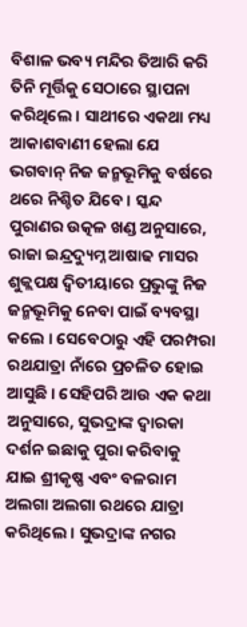ବିଶାଳ ଭବ୍ୟ ମନ୍ଦିର ତିଆରି କରି ତିନି ମୂର୍ତ୍ତିକୁ ସେଠାରେ ସ୍ଥାପନା କରିଥିଲେ । ସାଥୀରେ ଏକଥା ମଧ୍ୟ ଆକାଶବାଣୀ ହେଲା ଯେ ଭଗବାନ୍ ନିଜ ଜନ୍ମଭୂମିକୁ ବର୍ଷରେ ଥରେ ନିଶ୍ଚିତ ଯିବେ । ସ୍କନ୍ଦ ପୁରାଣର ଉତ୍କଳ ଖଣ୍ଡ ଅନୁସାରେ, ରାଜା ଇନ୍ଦ୍ରଦ୍ୟୁମ୍ନ ଆଷାଢ ମାସର ଶୁକ୍ଲପକ୍ଷ ଦ୍ଵିତୀୟାରେ ପ୍ରଭୁଙ୍କୁ ନିଜ ଜନ୍ମଭୂମିକୁ ନେବା ପାଇଁ ବ୍ୟବସ୍ଥା କଲେ । ସେବେଠାରୁ ଏହି ପରମ୍ପରା ରଥଯାତ୍ରା ନାଁରେ ପ୍ରଚଳିତ ହୋଇ ଆସୁଛି । ସେହିପରି ଆଉ ଏକ କଥା ଅନୁସାରେ, ସୁଭଦ୍ରାଙ୍କ ଦ୍ୱାରକା ଦର୍ଶନ ଇଛାକୁ ପୁରା କରିବାକୁ ଯାଇ ଶ୍ରୀକୃଷ୍ଣ ଏବଂ ବଳରାମ ଅଲଗା ଅଲଗା ରଥରେ ଯାତ୍ରା କରିଥିଲେ । ସୁଭଦ୍ରାଙ୍କ ନଗର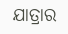ଯାତ୍ରାର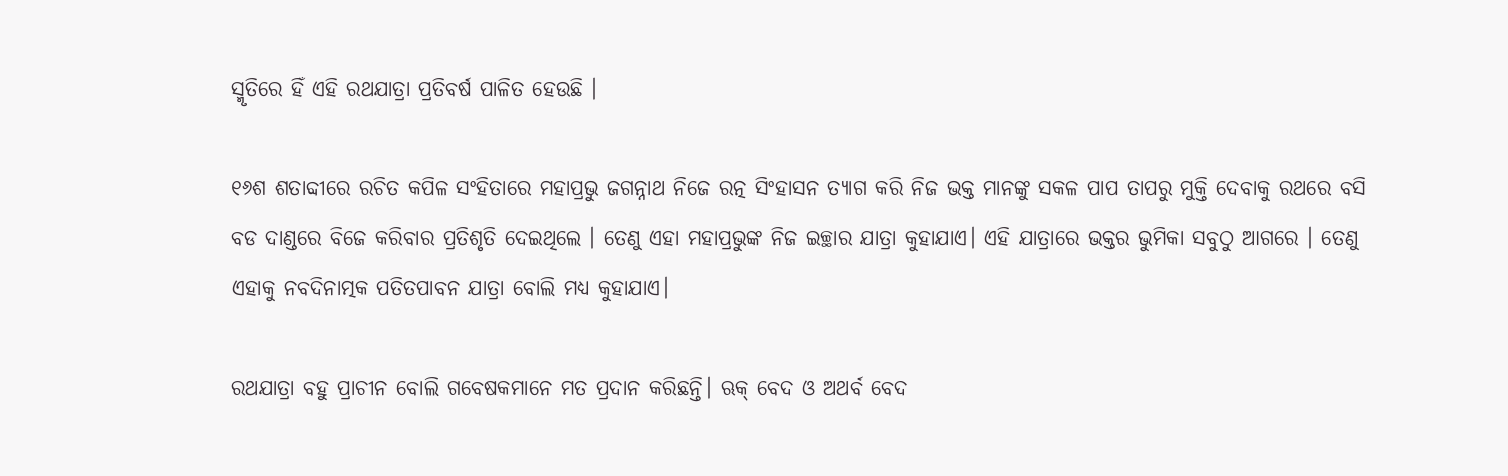ସ୍ମୃତିରେ ହିଁ ଏହି ରଥଯାତ୍ରା ପ୍ରତିବର୍ଷ ପାଳିତ ହେଉଛି ।

୧୬ଶ ଶତାବ୍ଦୀରେ ରଚିତ କପିଳ ସଂହିତାରେ ମହାପ୍ରଭୁ ଜଗନ୍ନାଥ ନିଜେ ରତ୍ନ ସିଂହାସନ ତ୍ୟାଗ କରି ନିଜ ଭକ୍ତ ମାନଙ୍କୁ ସକଳ ପାପ ତାପରୁ ମୁକ୍ତି ଦେବାକୁ ରଥରେ ବସି ବଡ ଦାଣ୍ଡରେ ବିଜେ କରିବାର ପ୍ରତିଶୃତି ଦେଇଥିଲେ । ତେଣୁ ଏହା ମହାପ୍ରଭୁଙ୍କ ନିଜ ଇଚ୍ଛାର ଯାତ୍ରା କୁହାଯାଏ। ଏହି ଯାତ୍ରାରେ ଭକ୍ତର ଭୁମିକା ସବୁଠୁ ଆଗରେ । ତେଣୁ ଏହାକୁ ନବଦିନାତ୍ମକ ପତିତପାବନ ଯାତ୍ରା ବୋଲି ମଧ୍ୟ କୁହାଯାଏ।

ରଥଯାତ୍ରା ବହୁ ପ୍ରାଚୀନ ବୋଲି ଗବେଷକମାନେ ମତ ପ୍ରଦାନ କରିଛନ୍ତି। ଋକ୍ ବେଦ ଓ ଅଥର୍ବ ବେଦ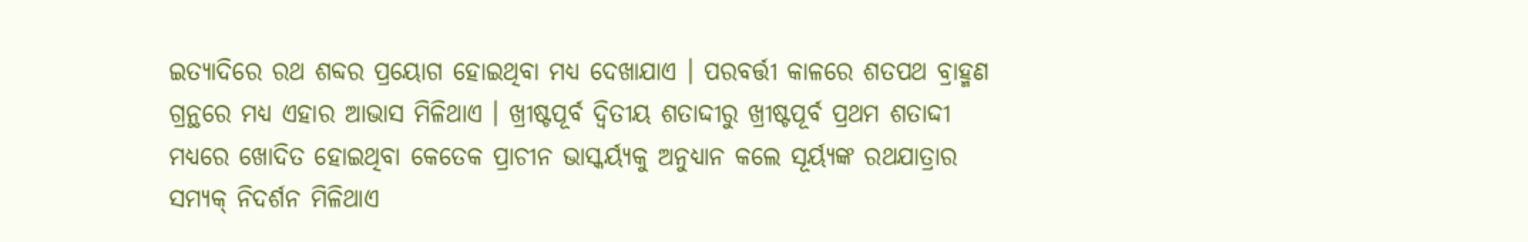ଇତ୍ୟାଦିରେ ରଥ ଶବ୍ଦର ପ୍ରୟୋଗ ହୋଇଥିବା ମଧ୍ୟ ଦେଖାଯାଏ । ପରବର୍ତ୍ତୀ କାଳରେ ଶତପଥ ବ୍ରାହ୍ମଣ ଗ୍ରନ୍ଥରେ ମଧ୍ୟ ଏହାର ଆଭାସ ମିଳିଥାଏ । ଖ୍ରୀଷ୍ଟପୂର୍ବ ଦ୍ୱିତୀୟ ଶତାଦ୍ଦୀରୁ ଖ୍ରୀଷ୍ଟପୂର୍ବ ପ୍ରଥମ ଶତାଦ୍ଦୀ ମଧ୍ୟରେ ଖୋଦିତ ହୋଇଥିବା କେତେକ ପ୍ରାଚୀନ ଭାସ୍କର୍ୟ୍ୟକୁ ଅନୁଧ୍ୟାନ କଲେ ସୂର୍ୟ୍ୟଙ୍କ ରଥଯାତ୍ରାର ସମ୍ୟକ୍ ନିଦର୍ଶନ ମିଳିଥାଏ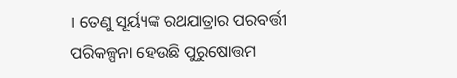। ତେଣୁ ସୂର୍ୟ୍ୟଙ୍କ ରଥଯାତ୍ରାର ପରବର୍ତ୍ତୀ ପରିକଳ୍ପନା ହେଉଛି ପୁରୁଷୋତ୍ତମ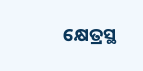କ୍ଷେତ୍ରସ୍ଥ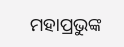ମହାପ୍ରଭୁଙ୍କ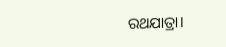ରଥଯାତ୍ରା।